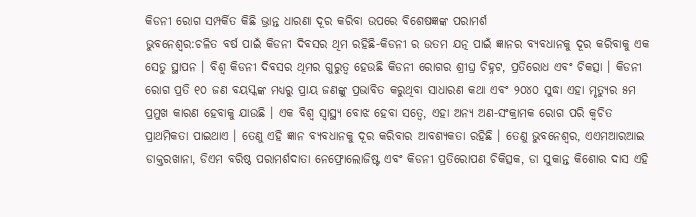କିଡନୀ ରୋଗ ସମ୍ପର୍କିତ କିଛି ଭ୍ରାନ୍ତ ଧାରଣା ଦୂର କରିବା ଉପରେ ବିଶେଷଜ୍ଞଙ୍କ ପରାମର୍ଶ
ଭୁବନେଶ୍ୱର:ଚଳିତ ବର୍ଷ ପାଇଁ କିଡନୀ ଦିବସର ଥିମ ରହିଛି-କିଡନୀ ର ଉତମ ଯତ୍ନ ପାଇଁ ଜ୍ଞାନର ବ୍ୟବଧାନକୁ ଦୂର କରିବାକୁ ଏକ ସେତୁ ସ୍ଥାପନ । ବିଶ୍ୱ କିଡନୀ ଦିବସର ଥିମର ଗୁରୁତ୍ୱ ହେଉଛି କିଡନୀ ରୋଗର ଶ୍ରୀଘ୍ର ଚିହ୍ନଟ, ପ୍ରତିରୋଧ ଏବଂ ଚିକତ୍ସା । କିଡନୀ ରୋଗ ପ୍ରତି ୧୦ ଜଣ ବୟସ୍କଙ୍କ ମଧ୍ୟରୁ ପ୍ରାୟ ଜଣଙ୍କୁ ପ୍ରଭାବିତ କରୁଥିବା ସାଧାରଣ କଥା ଏବଂ ୨୦୪୦ ସୁଦ୍ଧା ଏହା ମୃତ୍ୟୁର ୫ମ ପ୍ରମୁଖ କାରଣ ହେବାକୁ ଯାଉଛି । ଏକ ବିଶ୍ୱ ସ୍ୱାସ୍ଥ୍ୟ ବୋଝ ହେବା ସତ୍ୱେ, ଏହା ଅନ୍ୟ ଅଣ-ସଂକ୍ରାମକ ରୋଗ ପରି କ୍ୱଚିତ ପ୍ରାଥମିକତା ପାଇଥାଏ । ତେଣୁ ଏହି ଜ୍ଞାନ ବ୍ୟବଧାନକୁ ଦୂର କରିବାର ଆବଶ୍ୟକତା ରହିଛି । ତେଣୁ ଭୁବନେଶ୍ୱର, ଏଏମଆରଆଇ ଡାକ୍ତରଖାନା, ଡିଏମ ବରିଷ୍ଠ ପରାମର୍ଶଦାତା ନେଫ୍ରୋଲୋଜିଷ୍ଟ ଏବଂ କିଡନୀ ପ୍ରତିରୋପଣ ଚିକିତ୍ସକ, ଡା ସୁକାନ୍ତ କିଶୋର ଦାସ ଏହି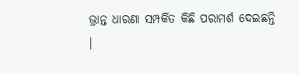ଭ୍ରାନ୍ତ ଧାରଣା ସମ୍ପର୍କିତ କିଛି ପରାମର୍ଶ ଦେଇଛନ୍ତି ।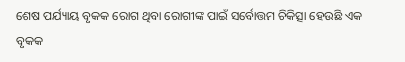ଶେଷ ପର୍ଯ୍ୟାୟ ବୃକକ ରୋଗ ଥିବା ରୋଗୀଙ୍କ ପାଇଁ ସର୍ବୋତ୍ତମ ଚିକିତ୍ସା ହେଉଛି ଏକ ବୃକକ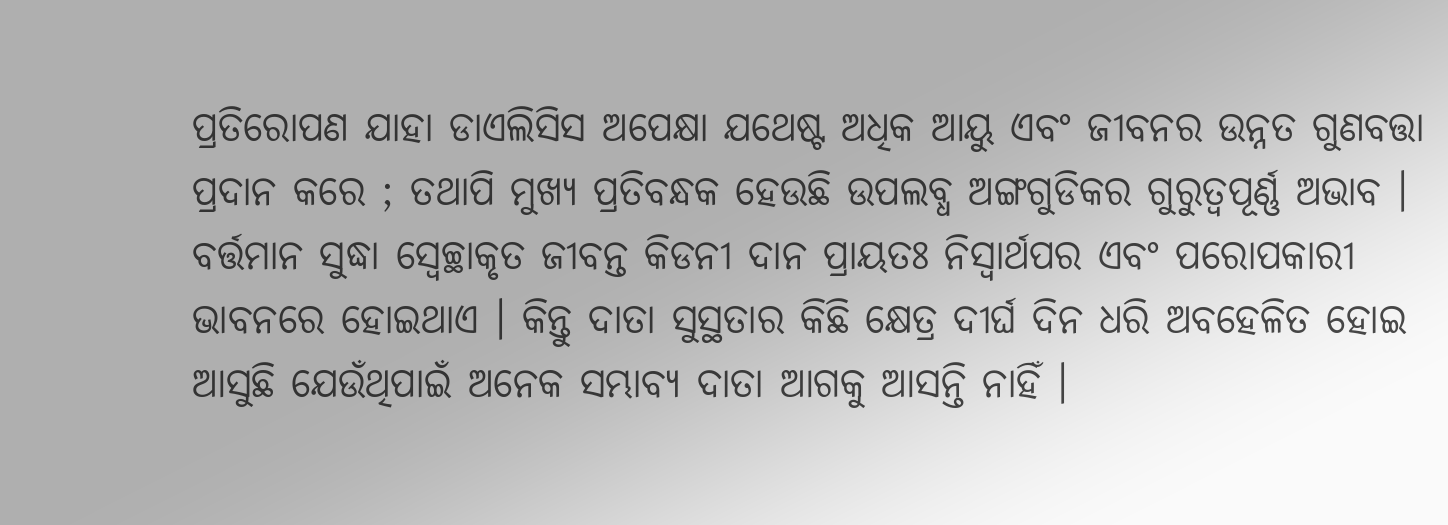ପ୍ରତିରୋପଣ ଯାହା ଡାଏଲିସିସ ଅପେକ୍ଷା ଯଥେଷ୍ଟ ଅଧିକ ଆୟୁ ଏବଂ ଜୀବନର ଉନ୍ନତ ଗୁଣବତ୍ତା ପ୍ରଦାନ କରେ ; ତଥାପି ମୁଖ୍ୟ ପ୍ରତିବନ୍ଧକ ହେଉଛି ଉପଲବ୍ଧ ଅଙ୍ଗଗୁଡିକର ଗୁରୁତ୍ୱପୂର୍ଣ୍ଣ ଅଭାବ । ବର୍ତ୍ତମାନ ସୁଦ୍ଧା ସ୍ୱେଚ୍ଛାକୃତ ଜୀବନ୍ତ କିଡନୀ ଦାନ ପ୍ରାୟତଃ ନିସ୍ୱାର୍ଥପର ଏବଂ ପରୋପକାରୀ ଭାବନରେ ହୋଇଥାଏ । କିନ୍ତୁ ଦାତା ସୁସ୍ଥତାର କିଛି କ୍ଷେତ୍ର ଦୀର୍ଘ ଦିନ ଧରି ଅବହେଳିତ ହୋଇ ଆସୁଛି ଯେଉଁଥିପାଇଁ ଅନେକ ସମ୍ଭାବ୍ୟ ଦାତା ଆଗକୁ ଆସନ୍ତି ନାହିଁ ।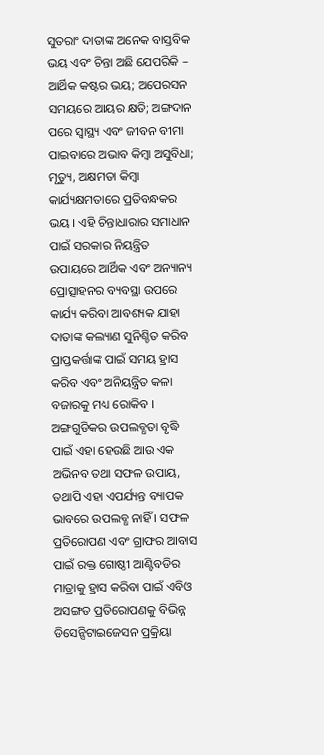ସୁତରାଂ ଦାତାଙ୍କ ଅନେକ ବାସ୍ତବିକ ଭୟ ଏବଂ ଚିନ୍ତା ଅଛି ଯେପରିକି – ଆର୍ଥିକ କଷ୍ଟର ଭୟ; ଅପେରସନ ସମୟରେ ଆୟର କ୍ଷତି; ଅଙ୍ଗଦାନ ପରେ ସ୍ୱାସ୍ଥ୍ୟ ଏବଂ ଜୀବନ ବୀମା ପାଇବାରେ ଅଭାବ କିମ୍ବା ଅସୁବିଧା; ମୃତ୍ୟୁ, ଅକ୍ଷମତା କିମ୍ବା କାର୍ଯ୍ୟକ୍ଷମତାରେ ପ୍ରତିବନ୍ଧକର ଭୟ । ଏହି ଚିନ୍ତାଧାରାର ସମାଧାନ ପାଇଁ ସରକାର ନିୟନ୍ତ୍ରିତ ଉପାୟରେ ଆର୍ଥିକ ଏବଂ ଅନ୍ୟାନ୍ୟ ପ୍ରୋତ୍ସାହନର ବ୍ୟବସ୍ଥା ଉପରେ କାର୍ଯ୍ୟ କରିବା ଆବଶ୍ୟକ ଯାହା ଦାତାଙ୍କ କଲ୍ୟାଣ ସୁନିଶ୍ଚିତ କରିବ ପ୍ରାପ୍ତକର୍ତ୍ତାଙ୍କ ପାଇଁ ସମୟ ହ୍ରାସ କରିବ ଏବଂ ଅନିୟନ୍ତ୍ରିତ କଳା ବଜାରକୁ ମଧ୍ୟ ରୋକିବ ।
ଅଙ୍ଗଗୁଡିକର ଉପଲବ୍ଧତା ବୃଦ୍ଧି ପାଇଁ ଏହା ହେଉଛି ଆଉ ଏକ ଅଭିନବ ତଥା ସଫଳ ଉପାୟ, ତଥାପି ଏହା ଏପର୍ଯ୍ୟନ୍ତ ବ୍ୟାପକ ଭାବରେ ଉପଲବ୍ଧ ନାହିଁ । ସଫଳ ପ୍ରତିରୋପଣ ଏବଂ ଗ୍ରାଫର ଆବାସ ପାଇଁ ରକ୍ତ ଗୋଷ୍ଠୀ ଆଣ୍ଟିବଡିର ମାତ୍ରାକୁ ହ୍ରାସ କରିବା ପାଇଁ ଏବିଓ ଅସଙ୍ଗତ ପ୍ରତିରୋପଣକୁ ବିଭିନ୍ନ ଡିସେନ୍ସିଟାଇଜେସନ ପ୍ରକ୍ରିୟା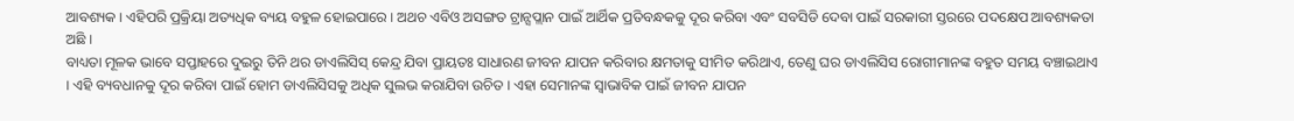ଆବଶ୍ୟକ । ଏହିପରି ପ୍ରକ୍ରିୟା ଅତ୍ୟଧିକ ବ୍ୟୟ ବହୁଳ ହୋଇପାରେ । ଅଥଚ ଏବିଓ ଅସଙ୍ଗତ ଟ୍ରାନ୍ସପ୍ଲାନ ପାଇଁ ଆର୍ଥିକ ପ୍ରତିବନ୍ଧକକୁ ଦୂର କରିବା ଏବଂ ସବସିଡି ଦେବା ପାଇଁ ସରକାରୀ ସ୍ତରରେ ପଦକ୍ଷେପ ଆବଶ୍ୟକତା ଅଛି ।
ବାଧ୍ୟତା ମୂଳକ ଭାବେ ସପ୍ତାହରେ ଦୁଇରୁ ତିନି ଥର ଡାଏଲିସିସ୍ କେନ୍ଦ୍ର ଯିବା ପ୍ରାୟତଃ ସାଧାରଣ ଜୀବନ ଯାପନ କରିବାର କ୍ଷମତାକୁ ସୀମିତ କରିଥାଏ, ତେଣୁ ଘର ଡାଏଲିସିସ ରୋଗୀମାନଙ୍କ ବହୁତ ସମୟ ବଞ୍ଚାଇଥାଏ । ଏହି ବ୍ୟବଧାନକୁ ଦୂର କରିବା ପାଇଁ ହୋମ ଡାଏଲିସିସକୁ ଅଧିକ ସୁଲଭ କରାଯିବା ଉଚିତ । ଏହା ସେମାନଙ୍କ ସ୍ୱାଭାବିକ ପାଇଁ ଜୀବନ ଯାପନ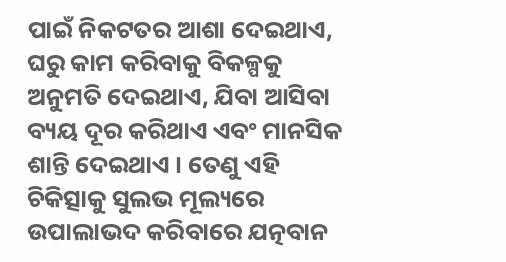ପାଇଁ ନିକଟତର ଆଶା ଦେଇଥାଏ, ଘରୁ କାମ କରିବାକୁ ବିକଳ୍ପକୁ ଅନୁମତି ଦେଇଥାଏ, ଯିବା ଆସିବା ବ୍ୟୟ ଦୂର କରିଥାଏ ଏବଂ ମାନସିକ ଶାନ୍ତି ଦେଇଥାଏ । ତେଣୁ ଏହି ଚିକିତ୍ସାକୁ ସୁଲଭ ମୂଲ୍ୟରେ ଉପାଲାଭଦ କରିବାରେ ଯତ୍ନବାନ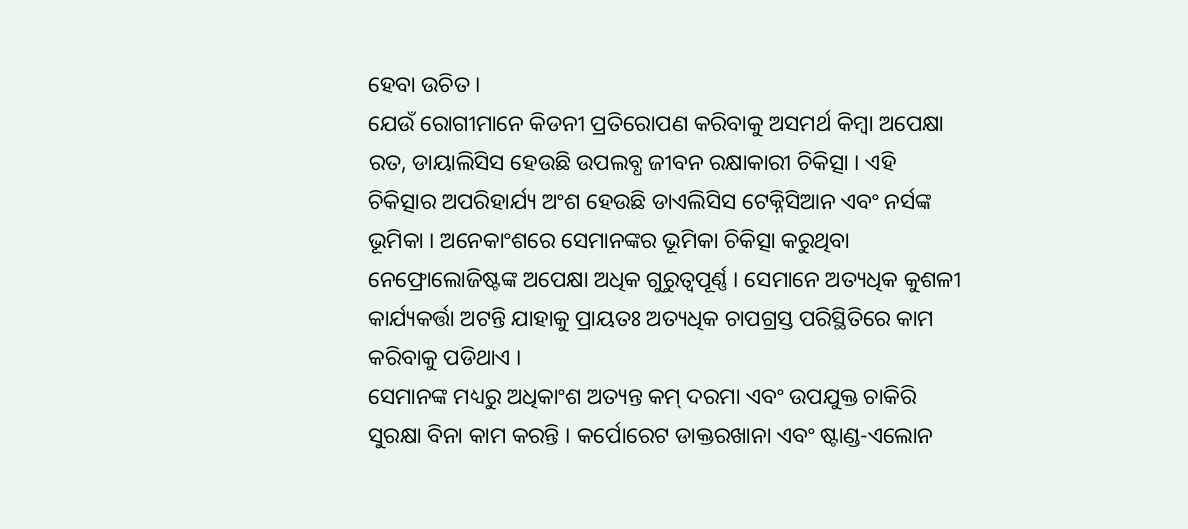ହେବା ଉଚିତ ।
ଯେଉଁ ରୋଗୀମାନେ କିଡନୀ ପ୍ରତିରୋପଣ କରିବାକୁ ଅସମର୍ଥ କିମ୍ବା ଅପେକ୍ଷା ରତ, ଡାୟାଲିସିସ ହେଉଛି ଉପଲବ୍ଧ ଜୀବନ ରକ୍ଷାକାରୀ ଚିକିତ୍ସା । ଏହି ଚିକିତ୍ସାର ଅପରିହାର୍ଯ୍ୟ ଅଂଶ ହେଉଛି ଡାଏଲିସିସ ଟେକ୍ନିସିଆନ ଏବଂ ନର୍ସଙ୍କ ଭୂମିକା । ଅନେକାଂଶରେ ସେମାନଙ୍କର ଭୂମିକା ଚିକିତ୍ସା କରୁଥିବା ନେଫ୍ରୋଲୋଜିଷ୍ଟଙ୍କ ଅପେକ୍ଷା ଅଧିକ ଗୁରୁତ୍ୱପୂର୍ଣ୍ଣ । ସେମାନେ ଅତ୍ୟଧିକ କୁଶଳୀ କାର୍ଯ୍ୟକର୍ତ୍ତା ଅଟନ୍ତି ଯାହାକୁ ପ୍ରାୟତଃ ଅତ୍ୟଧିକ ଚାପଗ୍ରସ୍ତ ପରିସ୍ଥିତିରେ କାମ କରିବାକୁ ପଡିଥାଏ ।
ସେମାନଙ୍କ ମଧ୍ୟରୁ ଅଧିକାଂଶ ଅତ୍ୟନ୍ତ କମ୍ ଦରମା ଏବଂ ଉପଯୁକ୍ତ ଚାକିରି ସୁରକ୍ଷା ବିନା କାମ କରନ୍ତି । କର୍ପୋରେଟ ଡାକ୍ତରଖାନା ଏବଂ ଷ୍ଟାଣ୍ଡ-ଏଲୋନ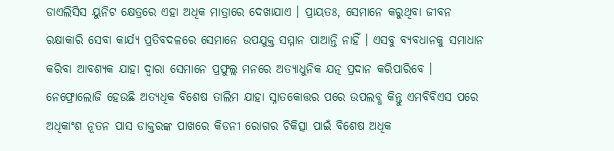ଡାଏଲିସିସ ୟୁନିଟ କ୍ଷେତ୍ରରେ ଏହା ଅଧିକ ମାତ୍ରାରେ ଦେଖାଯାଏ । ପ୍ରାୟତଃ, ସେମାନେ କରୁଥିବା ଜୀବନ ରକ୍ଷାକାରି ସେବା କାର୍ଯ୍ୟ ପ୍ରତିବଦଳରେ ସେମାନେ ଉପଯୁକ୍ତ ସମ୍ମାନ ପାଆନ୍ତି ନାହିଁ । ଏସବୁ ବ୍ୟବଧାନକୁ ସମାଧାନ କରିବା ଆବଶ୍ୟକ ଯାହା ଦ୍ୱାରା ସେମାନେ ପ୍ରଫୁଲ୍ଲ ମନରେ ଅତ୍ୟାଧୁନିକ ଯତ୍ନ ପ୍ରଦାନ କରିପାରିବେ ।
ନେଫ୍ରୋଲୋଜି ହେଉଛି ଅତ୍ୟଧିକ ବିଶେଷ ତାଲିମ ଯାହା ସ୍ନାତକୋତ୍ତର ପରେ ଉପଲବ୍ଧ କିନ୍ତୁ ଏମବିବିଏସ ପରେ ଅଧିକାଂଶ ନୂତନ ପାସ ଡାକ୍ତରଙ୍କ ପାଖରେ କିଡନୀ ରୋଗର ଚିକିତ୍ସା ପାଇଁ ବିଶେଷ ଅଧିକ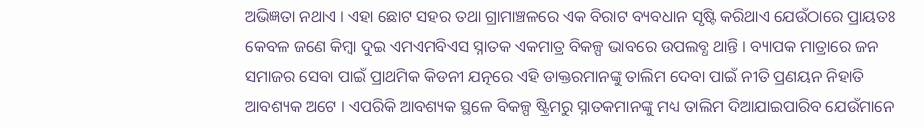ଅଭିଜ୍ଞତା ନଥାଏ । ଏହା ଛୋଟ ସହର ତଥା ଗ୍ରାମାଞ୍ଚଳରେ ଏକ ବିରାଟ ବ୍ୟବଧାନ ସୃଷ୍ଟି କରିଥାଏ ଯେଉଁଠାରେ ପ୍ରାୟତଃ କେବଳ ଜଣେ କିମ୍ବା ଦୁଇ ଏମଏମବିଏସ ସ୍ନାତକ ଏକମାତ୍ର ବିକଳ୍ପ ଭାବରେ ଉପଲବ୍ଧ ଥାନ୍ତି । ବ୍ୟାପକ ମାତ୍ରାରେ ଜନ ସମାଜର ସେବା ପାଇଁ ପ୍ରାଥମିକ କିଡନୀ ଯତ୍ନରେ ଏହି ଡାକ୍ତରମାନଙ୍କୁ ତାଲିମ ଦେବା ପାଇଁ ନୀତି ପ୍ରଣୟନ ନିହାତି ଆବଶ୍ୟକ ଅଟେ । ଏପରିକି ଆବଶ୍ୟକ ସ୍ଥଳେ ବିକଳ୍ପ ଷ୍ଟ୍ରିମରୁ ସ୍ନାତକମାନଙ୍କୁ ମଧ୍ୟ ତାଲିମ ଦିଆଯାଇପାରିବ ଯେଉଁମାନେ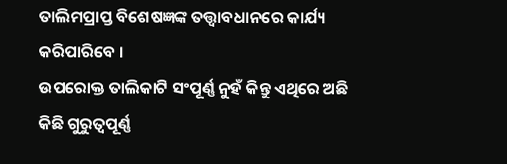ତାଲିମପ୍ରାପ୍ତ ବିଶେଷଜ୍ଞଙ୍କ ତତ୍ତ୍ୱାବଧାନରେ କାର୍ଯ୍ୟ କରିପାରିବେ ।
ଉପରୋକ୍ତ ତାଲିକାଟି ସଂପୂର୍ଣ୍ଣ ନୁହଁ କିନ୍ତୁ ଏଥିରେ ଅଛି କିଛି ଗୁରୁତ୍ୱପୂର୍ଣ୍ଣ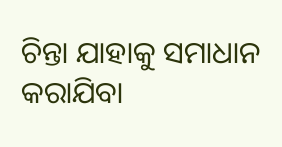ଚିନ୍ତା ଯାହାକୁ ସମାଧାନ କରାଯିବା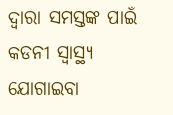ଦ୍ୱାରା ସମସ୍ତଙ୍କ ପାଇଁ କଡନୀ ସ୍ୱାସ୍ଥ୍ୟ ଯୋଗାଇବା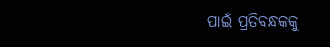ପାଇଁ ପ୍ରତିବନ୍ଧକକୁ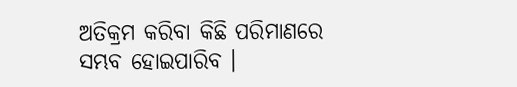ଅତିକ୍ରମ କରିବା କିଛି ପରିମାଣରେ ସମ୍ଭବ ହୋଇପାରିବ ।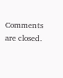Comments are closed.